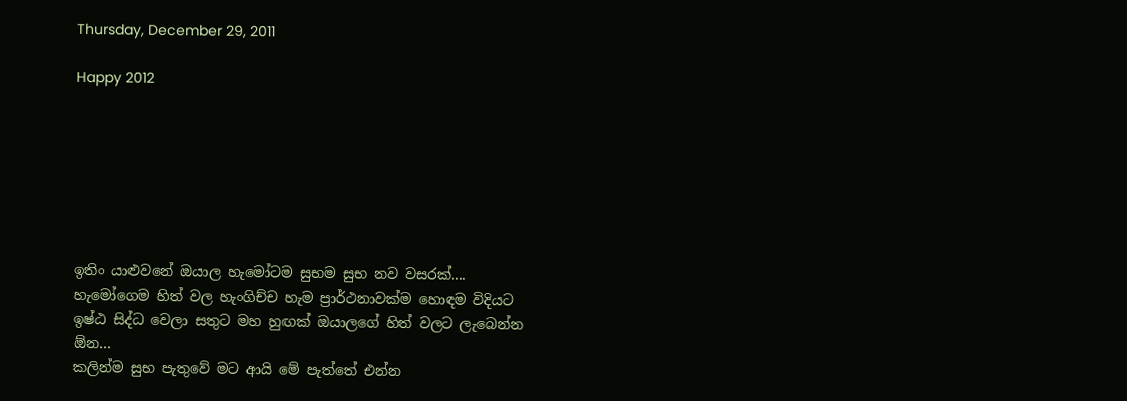Thursday, December 29, 2011

Happy 2012







ඉතිං යාළුවනේ ඔයාල හැමෝටම සුභම සුභ නව වසරක්....
හැමෝගෙම හිත් වල හැංගිච්ච හැම ප්‍රාර්ථනාවක්ම හොඳම විදියට ඉෂ්ඨ සිද්ධ වෙලා සතුට මහ හුඟක් ඔයාලගේ හිත් වලට ලැබෙන්න ඕන...
කලින්ම සුභ පැතුවේ මට ආයි මේ පැත්තේ එන්න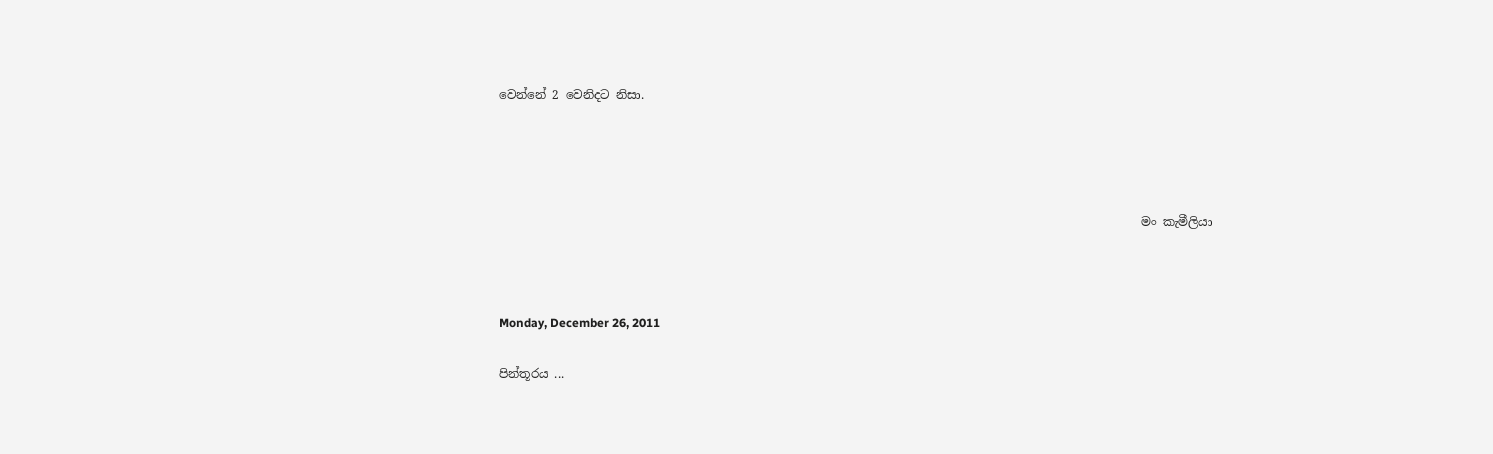වෙන්නේ 2 වෙනිදට නිසා.




                                                                                                           මං කැමීලියා



Monday, December 26, 2011

පින්තූරය ...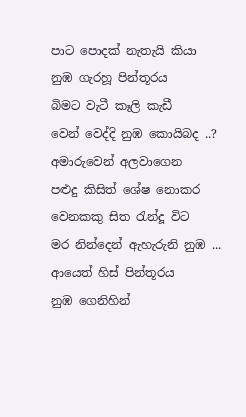පාට පොදක් නැතැයි කියා
නුඹ ගැරහූ පින්තූරය
බිමට වැටී කෑලි කැඩී
වෙන් වෙද්දි නුඹ කොයිබද ..?
අමාරුවෙන් අලවාගෙන
පළුදු කිසිත් ශේෂ නොකර
වෙනකකු සිත රැන්දූ වි‍ට
මර නින්දෙන් ඇහැරුනි නුඹ ...
ආයෙත් හිස් පින්තූරය
නුඹ ගෙනිහින්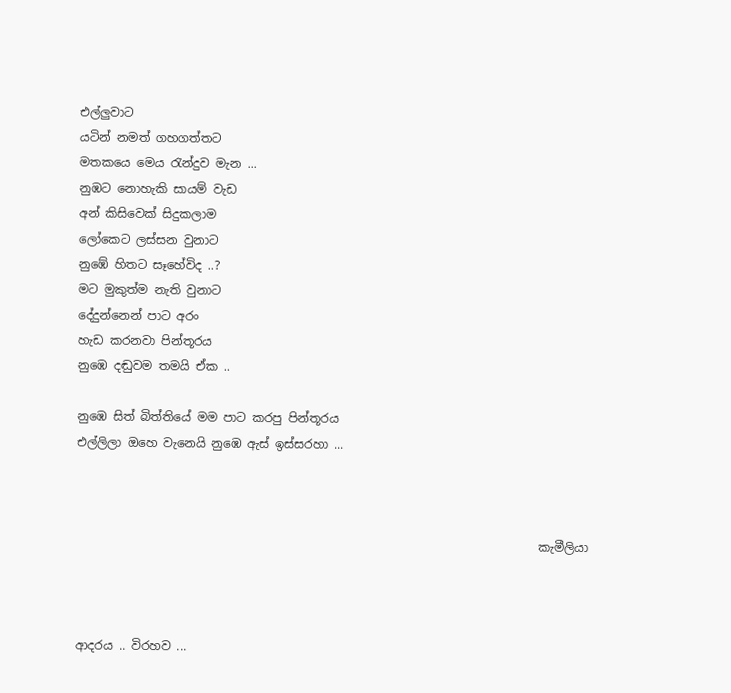එල්ලුවාට
යටින් නමත් ගහගත්ත‍‍ට
මතකයෙ මෙය රැන්දුව මැන ...
නුඹට නොහැකි සායම් වැඩ
අන් කිසිවෙක් සිදුකලාම
ලෝකෙට ලස්සන වුනාට
නුඹේ හිතට සෑහේවිද ..?
මට මුකුත්ම නැති වුනාට
දේදුන්නෙන් පාට අරං
හැඩ කරනවා පින්තූරය
නුඹෙ දඬුවම තමයි ඒක ..

නුඹෙ සිත් බිත්තියේ මම පාට කරපු පින්තූරය
එල්ලිලා ඔහෙ වැනෙයි නුඹෙ ඇස් ඉස්සරහා ...



                                                                             කැමීලියා



ආදරය .. විරහව ...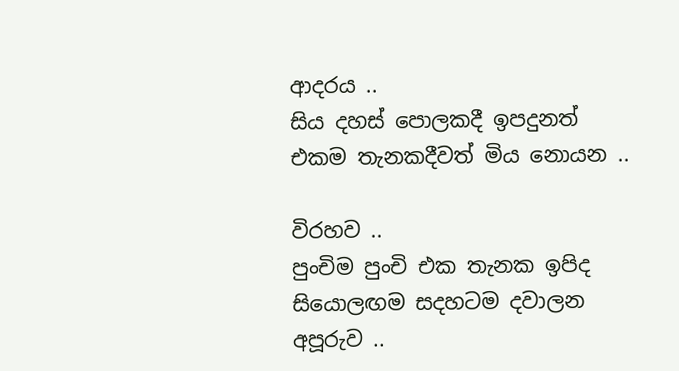ආදරය ..
සිය දහස් පොලකදී ඉපදුනත්
එකම තැනකදීවත් මිය නොයන ..

විරහව ..
පුංචිම පුංචි එක තැනක ඉපිද
සියොලඟම සදහටම දවාලන අපූරුව ..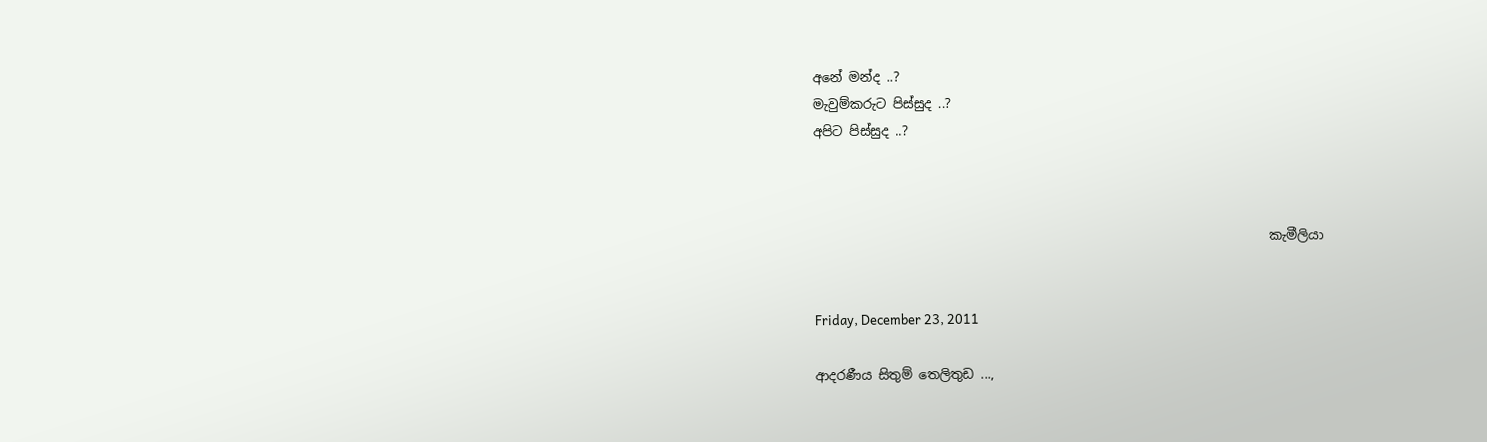අනේ මන්ද ..?
මැවුම්කරුට පිස්සුද ..?
අපිට පිස්සුද ..?



                                                                      කැමීලියා


Friday, December 23, 2011

ආදරණීය සිතුම් තෙලිතුඩ ...,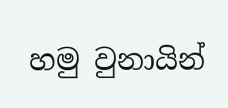හමු වුනායින්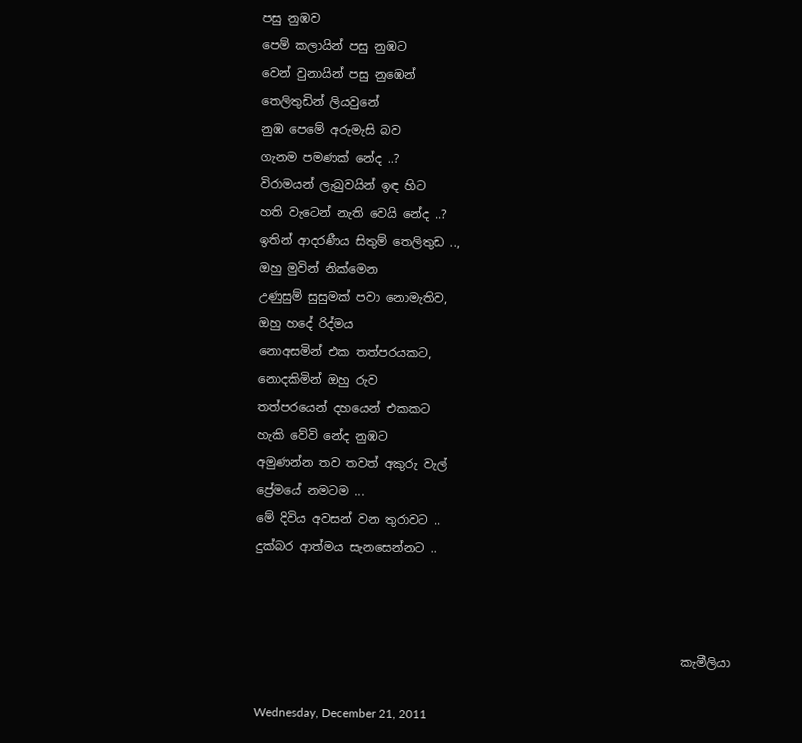පසු නුඹව
පෙම් කලායින් පසු නුඹට
වෙන් වුනායින් පසු නුඹෙන්
තෙලිතුඩින් ලියවුනේ
නුඹ පෙමේ අරුමැසි බව
ගැනම පමණක් නේද ..?
විරාමයන් ලැබුවයින් ඉඳ හිට
හති වැටෙන් නැති වෙයි නේද ..?
ඉතින් ආදරණීය සිතුම් තෙලිතුඩ ..,
ඔහු මුවින් නික්මෙන
උණුසුම් සුසුමක් පවා නොමැතිව,
ඔහු හදේ රිද්මය
නොඅසමින් එක තත්පරයකට,
නොදකිමින් ඔහු රුව
තත්පරයෙන් දහයෙන් එකකට
හැකි වේවි නේද නුඹට
අමුණන්න තව තවත් අකුරු වැල්
ප්‍රේමයේ නමටම ...
මේ දිවිය අවසන් වන තුරාවට ..
දුක්බර ආත්මය සැනසෙන්න‍‍ට ..



                                                                       කැමීලියා

Wednesday, December 21, 2011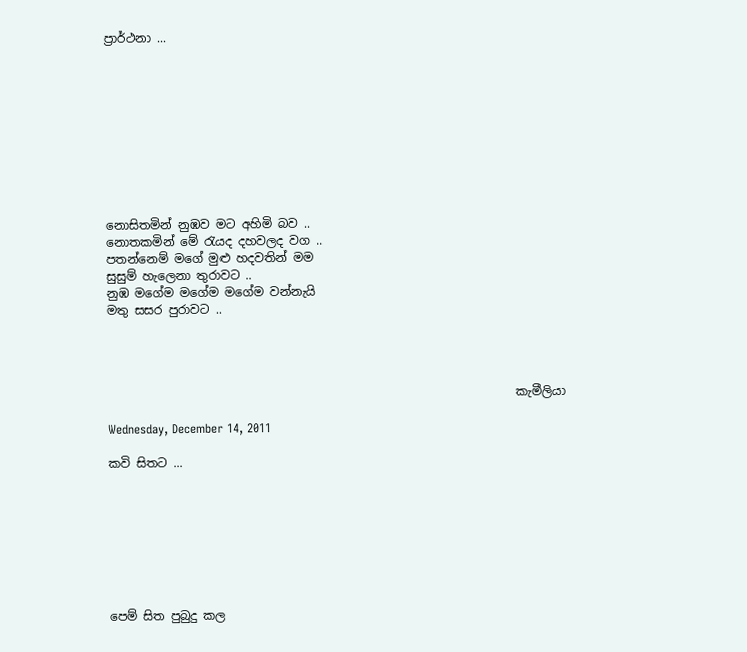ප්‍රාර්ථනා ...










නොසිතමින් නුඹව මට අහිමි බව ..
නොතකමින් මේ රැයද දහවලද වග ..
පතන්නෙම් මගේ මුළු හදවතින් මම
සුසුම් හැලෙනා තුරාවට ..
නුඹ මගේම මගේම මගේම වන්නැයි
මතු සසර පුරාවට ..




                                                                    කැමීලියා

Wednesday, December 14, 2011

කවි සිතට ...








පෙම් සිත පුබුදු කල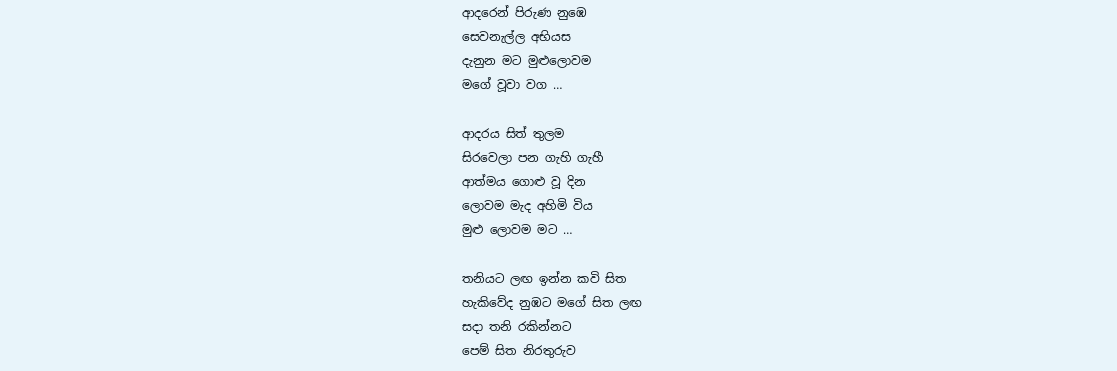ආදරෙන් පිරුණ නුඹෙ
සෙවනැල්ල අභියස
දැනුන මට මුළුලොවම
මගේ වූවා වග …

ආදරය සිත් තුලම
සිරවෙලා පන ගැහි ගැහී
ආත්මය ගොළු වූ දින
ලොවම මැද අහිමි විය
මුළු ලොවම මට …

තනියට ලඟ ඉන්න කවි සිත
හැකිවේද නුඹට මගේ සිත ලඟ
සදා තනි රකින්නට
පෙම් සිත නිරතුරුව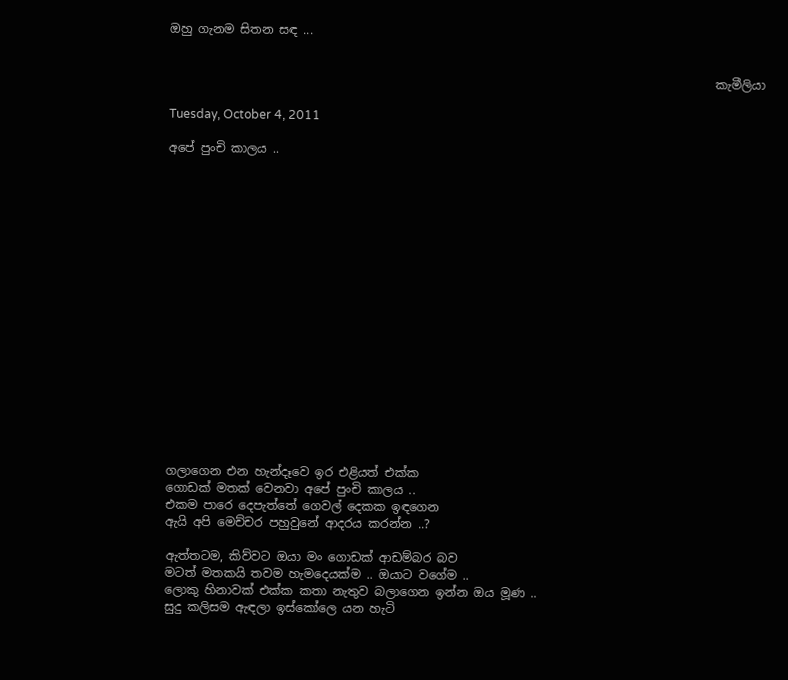ඔහු ගැනම සිතන සඳ ...


                                                                                           කැමීලියා

Tuesday, October 4, 2011

අපේ පුංචි කාලය ..


















ගලාගෙන එන හැන්දෑවෙ ඉර එළියත් එක්ක
ගොඩක් මතක් වෙනවා අපේ පුංචි කාලය ..
එකම පාරෙ දෙපැත්තේ ගෙවල් දෙකක ඉඳගෙන
ඇයි අපි මෙච්චර පහුවුනේ ආදරය කරන්න ..?

ඇත්තටම, කිව්වට ඔයා මං ගොඩක් ආඩම්බර බව
මටත් මතකයි තවම හැමදෙයක්ම .. ඔයාට වගේම ..
ලොකු හිනාවක් එක්ක කතා නැතුව බලාගෙන ඉන්න ඔය මූණ ..
සුදු කලිසම ඇඳලා ඉස්කෝලෙ යන හැටි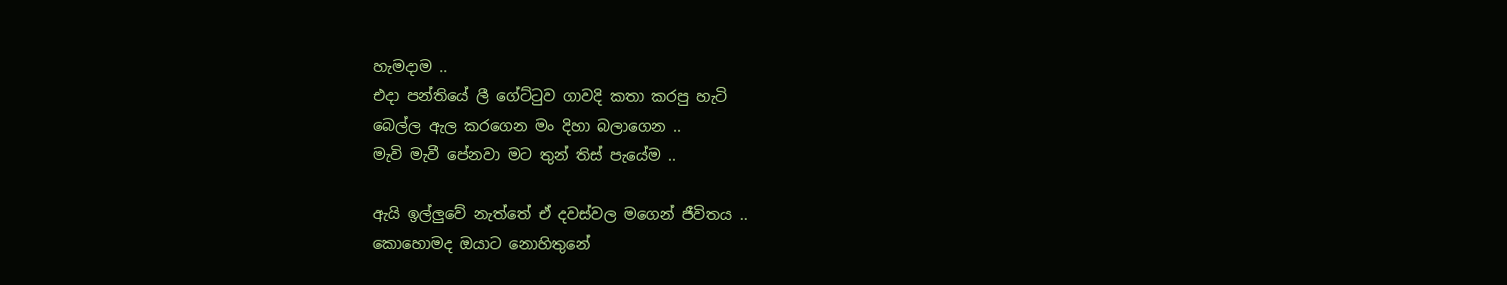හැමදාම ..
එදා පන්තියේ ලී ගේට්ටුව ගාවදි කතා කරපු හැටි
බෙල්ල ඇල කරගෙන මං දිහා බලාගෙන ..
මැවි මැවී පේනවා මට තුන් තිස් පැයේම ..

ඇයි ඉල්ලුවේ නැත්තේ ඒ දවස්වල මගෙන් ජීවිතය ..
කොහොමද ඔයාට නොහිතුනේ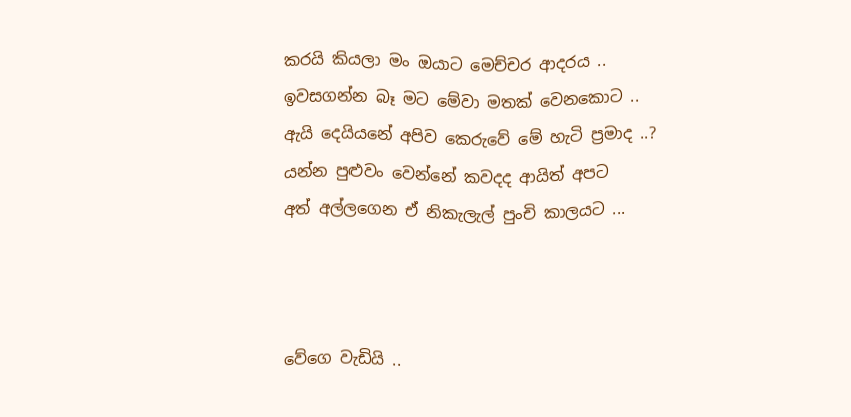කරයි කියලා මං ඔයාට මෙච්චර ආදරය ..
ඉවසගන්න බෑ මට මේවා මතක් වෙනකොට ..
ඇයි දෙයියනේ අපිව කෙරුවේ මේ හැටි ප්‍රමාද ..?
යන්න පුළුවං වෙන්නේ කවදද ආයිත් අපට
අත් අල්ලගෙන ඒ නිකැලැල් පුංචි කාලයට ...



වේගෙ වැඩියි ..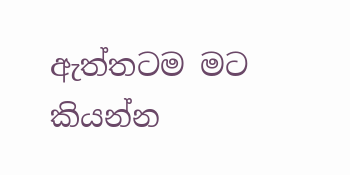ඇත්තටම මට කියන්න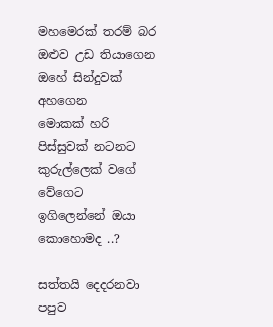මහමෙරක් තරම් බර
ඔළුව උඩ තියාගෙන
ඔහේ සින්දුවක් අහගෙන
මොකක් හරි පිස්සුවක් නටන‍ට
කුරුල්ලෙක් වගේ වේගෙට
ඉගිලෙන්නේ ඔයා කොහොමද ..?

සත්තයි දෙදරනවා පපුව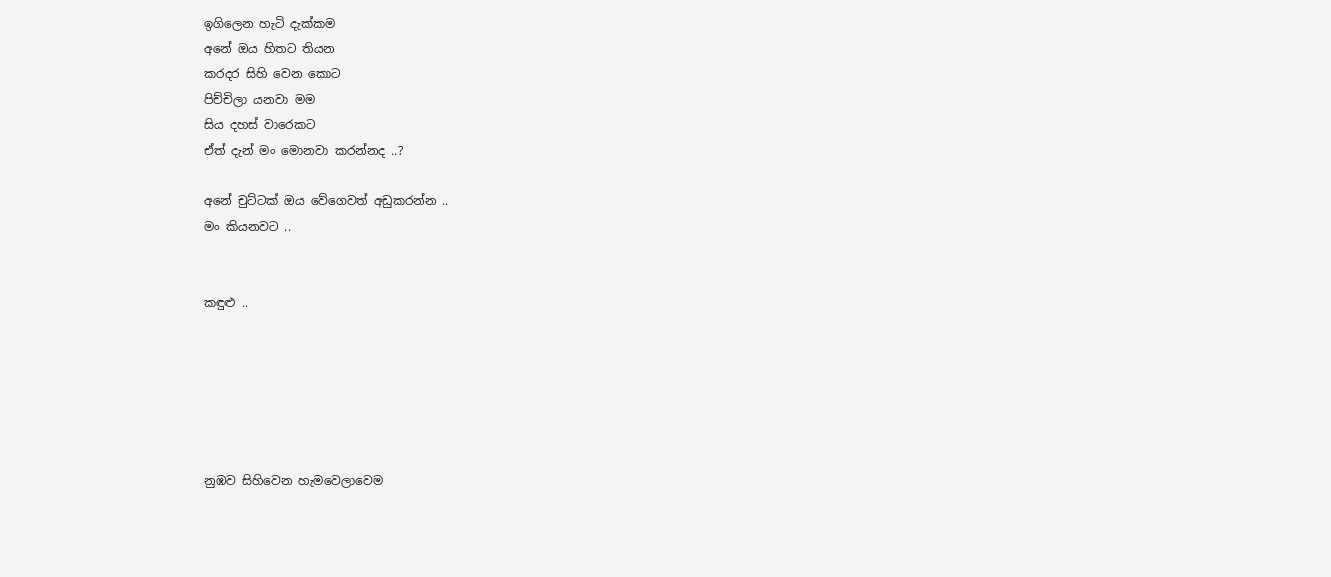ඉගිලෙන හැටි දැක්කම
අනේ ඔය හිත‍‍‍ට තියන
කරදර සිහි වෙන කොට
පිච්චිලා යනවා මම
සිය දහස් වාරෙකට
ඒත් දැන් මං මොනවා කරන්නද ..?

අනේ චුට්ටක් ඔය වේගෙවත් අඩුකරන්න ..
මං කියනවට ..


කඳුළු ..






නුඹව සිහිවෙන හැමවෙලාවෙම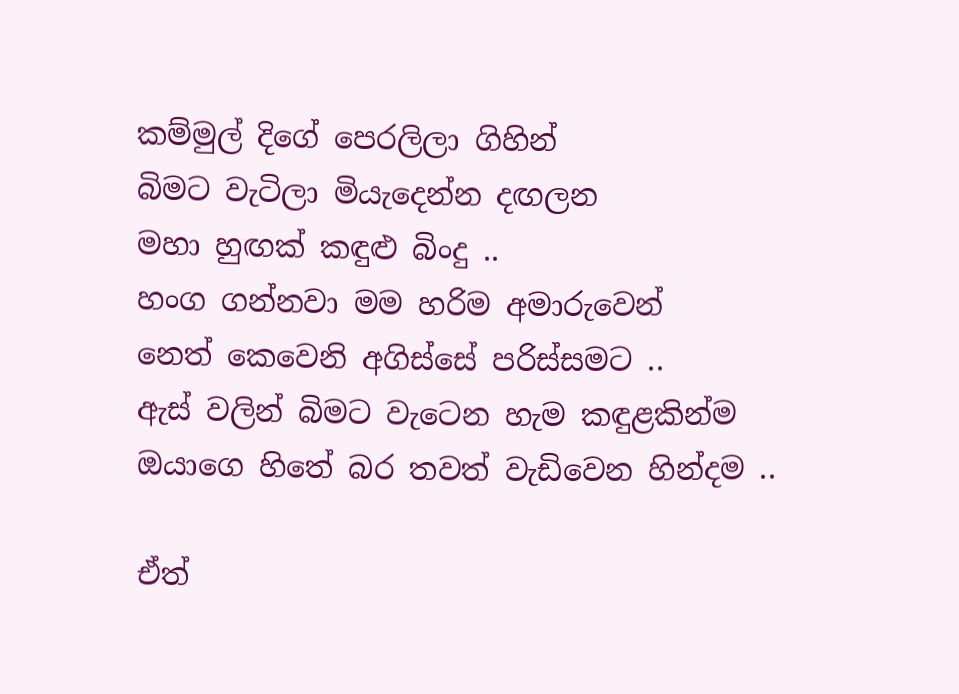කම්මුල් දිගේ පෙරලිලා ගිහින්
බිමට වැටිලා මියැදෙන්න දඟලන
මහා හුඟක් කඳුළු බිංදු ..
හංග ගන්නවා මම හරිම අමාරුවෙන්
නෙත් කෙවෙනි අගිස්සේ පරිස්සමට ..
ඇස් වලින් බිම‍ට වැටෙන හැම කඳුළකින්ම
ඔයාගෙ හිතේ බර තවත් වැඩිවෙන හින්දම ..

ඒත්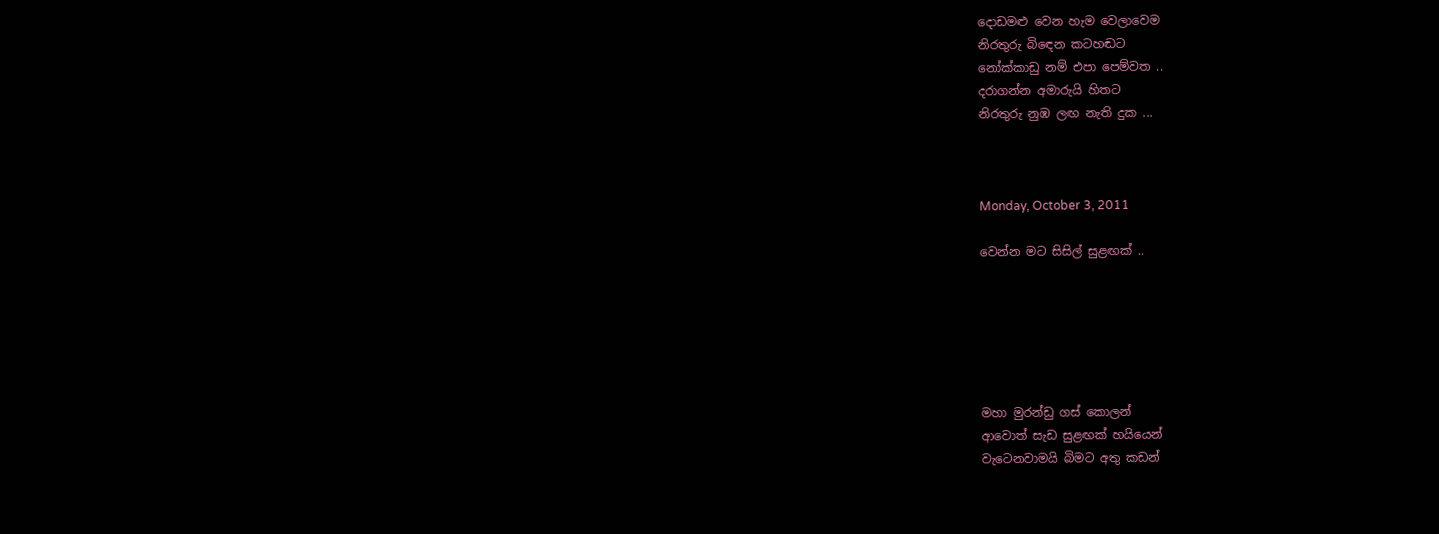දොඩමළු වෙන හැම වෙලාවෙම
නිරතුරු බි‍ඳෙන කටහඬට
නෝක්කාඩු නම් එපා පෙම්වත ..
දරාගන්න අමාරුයි හිතට
නිරතුරු නුඹ ලඟ නැති දුක ...



Monday, October 3, 2011

වෙන්න මට සිසිල් සුළඟක් ..






මහා මුරන්ඩු ගස් කොලන්
ආවොත් සැඩ සුළඟක් හයියෙන්
වැටෙනවාමයි බිමට අතු කඩන්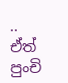..
ඒත් පුංචි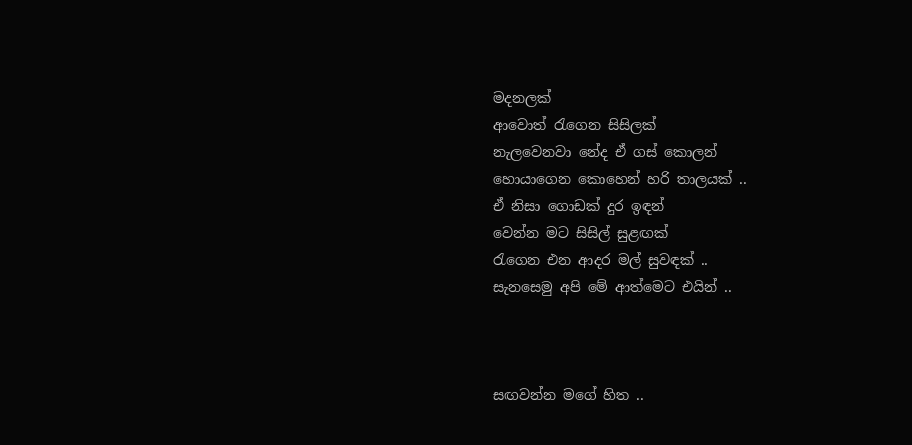මදනලක්
ආවොත් රැගෙන සිසිලක්
නැලවෙනවා නේද ඒ ගස් කොලන්
හොයාගෙන කොහෙන් හරි තාලයක් ..
ඒ නිසා ගොඩක් දුර ඉඳන්
වෙන්න මට සිසිල් සුළඟක්
රැගෙන එන ආදර මල් සුවඳක් ..
සැනසෙමු අපි මේ ආත්මෙට එයින් ..



සඟවන්න මගේ හිත ..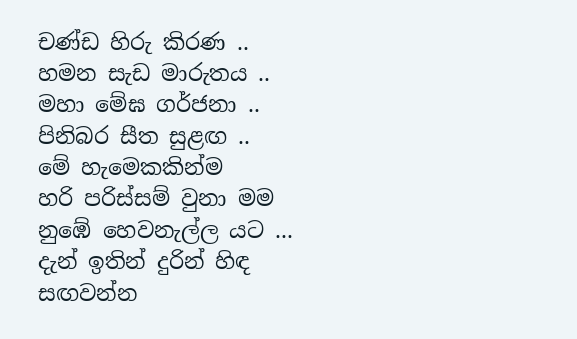චණ්ඩ හිරු කිරණ ..
හමන සැඩ මාරුතය ..
මහා මේඝ ගර්ජනා ..
පිනිබර සීත සුළඟ ..
මේ හැමෙකකින්ම
හරි පරිස්සම් වුනා මම
නුඹේ හෙවනැල්ල යට ...
දැන් ඉතින් දුරින් හිඳ
සඟවන්න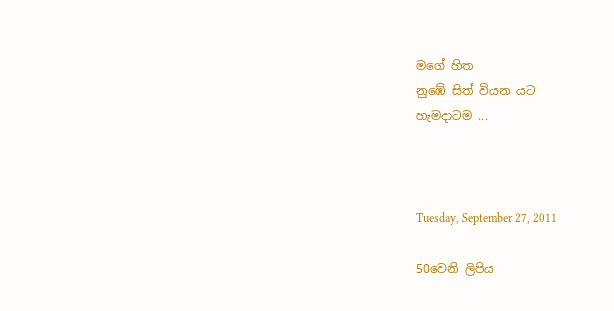මගේ හිත
නුඹේ සිත් වියන යට
හැමදාටම ...



Tuesday, September 27, 2011

50වෙනි ලිපිය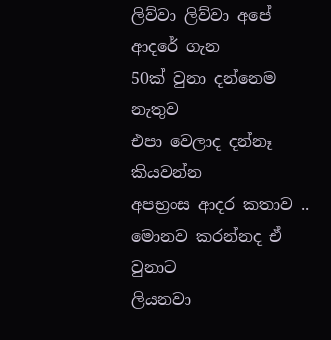ලිව්වා ලිව්වා අපේ ආදරේ ගැන
50ක් වුනා දන්නෙම නැතුව
එපා වෙලාද දන්නෑ කියවන්න
අපභ්‍රංස ආදර කතාව ..
මොනව කරන්නද ඒ වුනාට
ලියනවා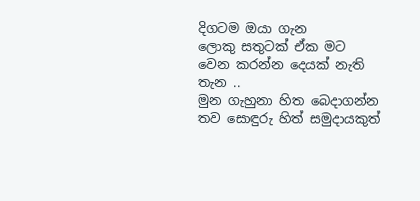දිගටම ඔයා ගැන
ලොකු සතුටක් ඒක මට
වෙන කරන්න දෙයක් නැති තැන ..
මුන ගැහුනා හිත බෙදාගන්න
තව සොඳුරු හිත් සමුදායකුත්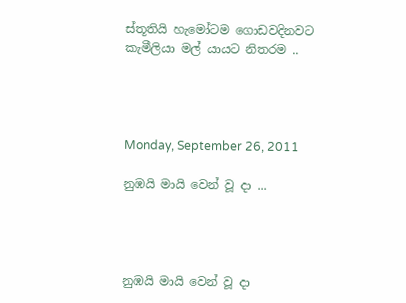ස්තූතියි හැමෝටම ගොඩවදිනවට
කැමීලියා මල් යායට නිතරම ..




Monday, September 26, 2011

නුඹයි මායි වෙන් වූ දා ...




නුඹයි මායි වෙන් වූ දා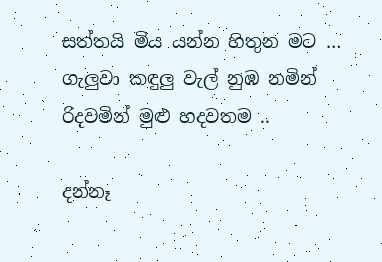සත්තයි මිය යන්න හිතුන මට …
ගැලුවා කඳුලු වැල් නුඹ නමින්
රිදවමින් මුළු හදවතම ..

දන්නෑ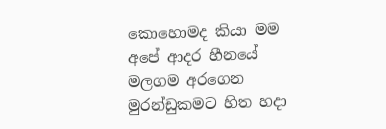කොහොමද කියා මම
අපේ ආදර හීනයේ මලගම අරගෙන
මුරන්ඩුකමට හිත හදා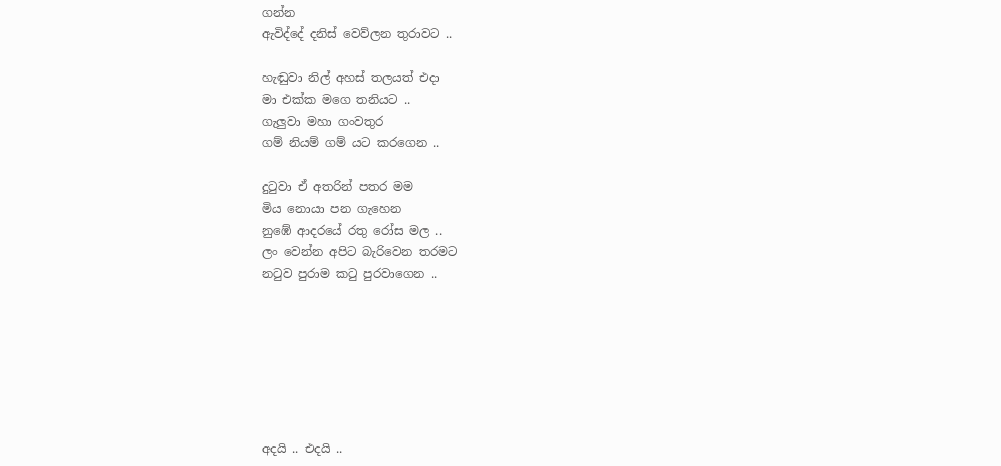ගන්න
ඇවිද්දේ දනිස් වෙව්ලන තුරාවට ..

හැඬුවා නිල් අහස් තලයත් එදා
මා එක්ක මගෙ තනියට ..
ගැලුවා මහා ගංවතුර
ගම් නියම් ගම් යට කරගෙන ..

දුටුවා ඒ අතරින් පතර මම
මිය නොයා පන ගැහෙන
නුඹේ ආදරයේ රතු රෝස මල ..
ලං වෙන්න අපිට බැරිවෙන තරමට
නටුව පුරාම ක‍ටු පුරවාගෙන ..







අදයි .. එදයි ..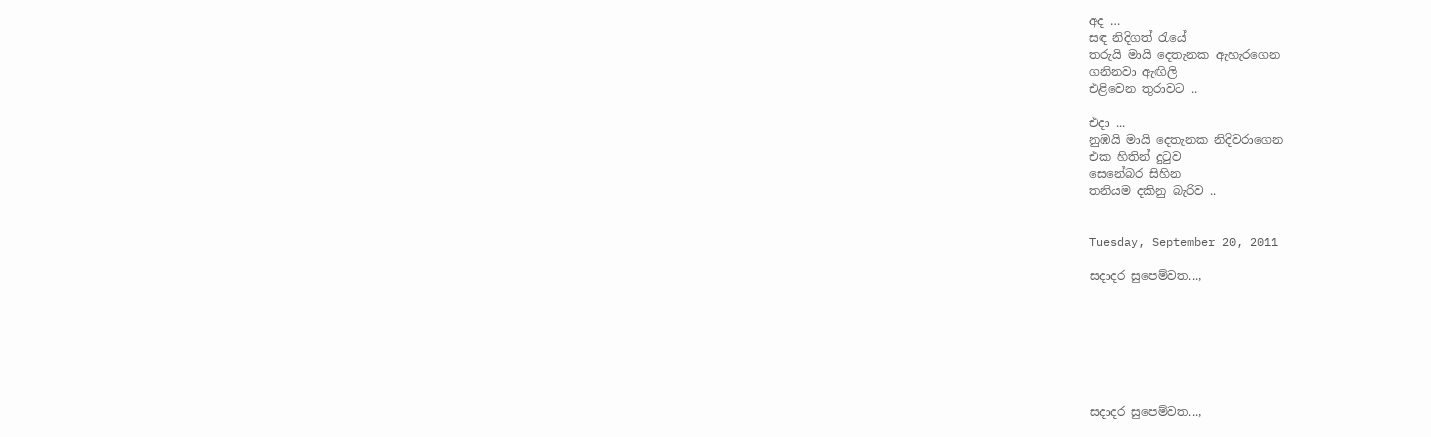අද …
සඳ නිදිගත් රැයේ
තරුයි මායි දෙතැනක ඇහැරගෙන
ගනිනවා ඇඟිලි
එළිවෙන තුරාවට ..

එදා ...
නුඹයි මායි දෙතැනක නිදිවරාගෙන
එක හිතින් දුටුව
සෙනේබර සිහින
තනියම දකිනු බැරිව ..


Tuesday, September 20, 2011

සදාදර සුපෙම්වත...,







සදාදර සුපෙම්වත...,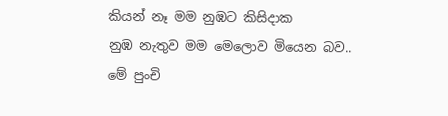කියන් නෑ මම නුඹට කිසිදාක
නුඹ නැතුව මම මෙලොව මියෙන බව..
මේ පුංචි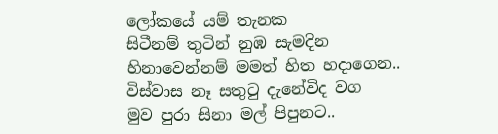ලෝකයේ යම් තැනක
සිටීනම් තුටින් නුඹ සැමදින
හිනාවෙන්නම් මමත් හිත හදාගෙන..
විස්වාස නෑ සතුටු දැනේවිද වග
මුව පුරා සිනා මල් පිපුනට..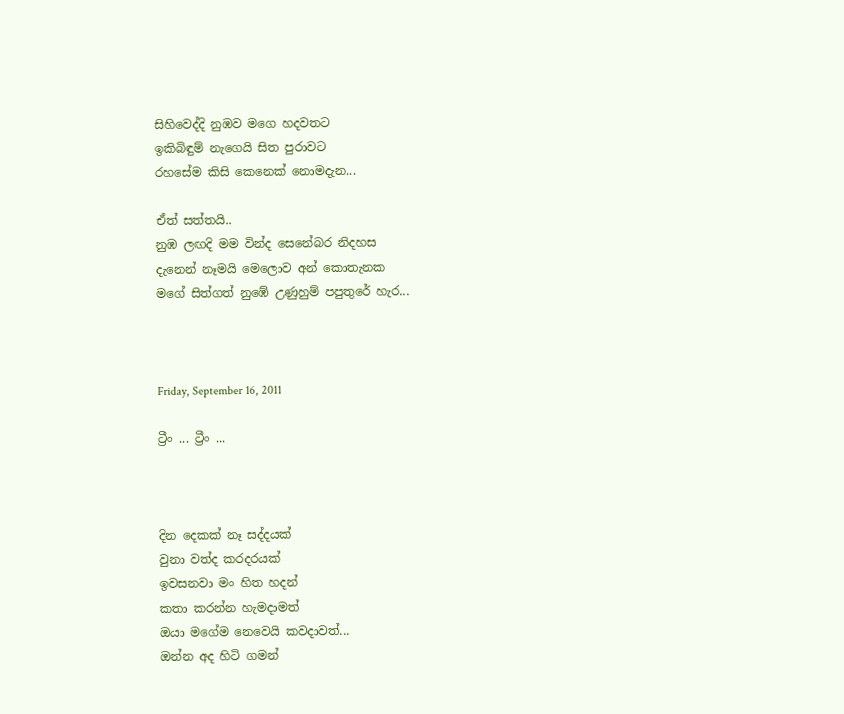සිහිවෙද්දි නුඹව මගෙ හදවතට
ඉකිබිඳුම් නැගෙයි සිත පුරාවට
රහසේම කිසි කෙනෙක් නොමදැන...

ඒත් සත්තයි..
නුඹ ලඟදි මම වින්ද සෙනේබර නිදහස
දැනෙන් නෑමයි මෙලොව අන් කොතැනක
මගේ සිත්ගත් නුඹේ උණුහුම් පපුතුරේ හැර...



Friday, September 16, 2011

ට්‍රීං ... ට්‍රීං ...



දින දෙකක් නෑ සද්දයක්
වුනා වත්ද කරදරයක්
ඉවසනවා මං හිත හදන්
කතා කරන්න හැමදාමත්
ඔයා මගේම නෙවෙයි කවදාවත්...
ඔන්න අද හිටි ගමන්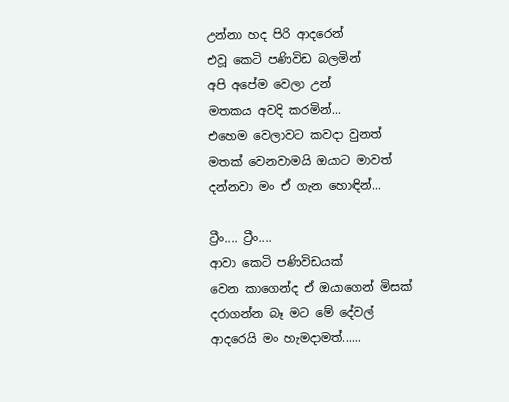උන්නා හද පිරි ආදරෙන්
එවූ කෙටි පණිවිඩ බලමින්
අපි අපේම වෙලා උන්
මතකය අවදි කරමින්...
එහෙම වෙලාවට කවදා වුනත්
මතක් වෙනවාමයි ඔයාට මාවත්
දන්නවා මං ඒ ගැන හොඳින්...

ට්‍රීං.... ට්‍රීං....
ආවා කෙටි පණිවිඩයක්
වෙන කාගෙන්ද ඒ ඔයාගෙන් මිසක්
දරාගන්න බෑ මට මේ දේවල්
ආදරෙයි මං හැමදාමත්......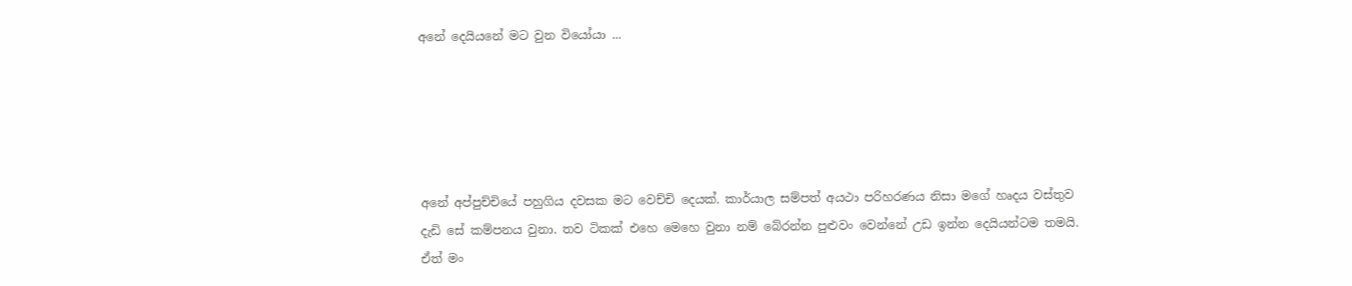අනේ දෙයියනේ මට වුන වියෝයා ...





අනේ අප්පුච්චියේ පහුගිය දවසක මට වෙච්චි දෙයක්. කාර්යාල සම්පත් අයථා පරිහරණය නිසා මගේ හෘදය වස්තුව දැඩි සේ කම්පනය වුනා. තව ටිකක් එහෙ මෙහෙ වුනා නම් බේරන්න පුළුවං වෙන්නේ උඩ ඉන්න දෙයියන්ටම තමයි. ඒත් මං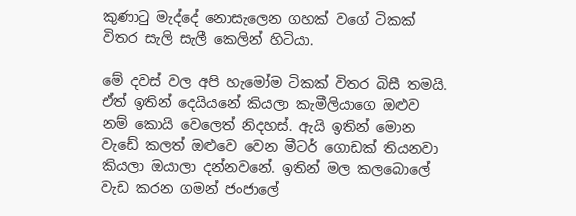කුණාටු මැද්දේ නොසැලෙන ගහක් වගේ ටිකක් විතර සැලි සැලී කෙලින් හිටියා.

මේ දවස් වල අපි හැමෝම ටිකක් විතර බිසී තමයි. ඒත් ඉතින් දෙයියනේ කියලා කැමීලියාගෙ ඔළුව නම් කොයි වෙලෙත් නිදහස්. ඇයි ඉතින් මොන වැඩේ කලත් ඔළුවෙ වෙන මීටර් ගොඩක් තියනවා කියලා ඔයාලා දන්නවනේ. ඉතින් මල කලබොලේ වැඩ කරන ගමන් ජංජාලේ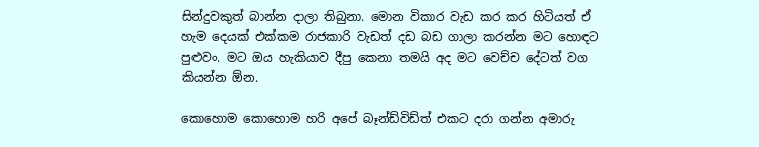සින්දුවකුත් බාන්න දාලා තිබුනා. මොන විකාර වැඩ කර කර හිටියත් ඒ හැම දෙයක් එක්කම රාජකාරි වැඩත් දඩ බඩ ගාලා කරන්න මට හොඳට පුළුවං. මට ඔය හැකියාව දීපු කෙනා තමයි අද මට වෙච්ච දේටත් වග කියන්න ඕන.

කොහොම කොහොම හරි අපේ බෑන්ඩ්විඩ්ත් එකට දරා ගන්න අමාරු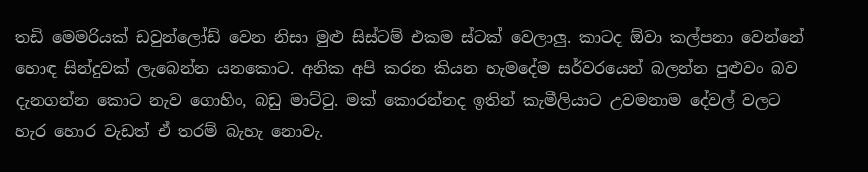තඩි මෙමරියක් ඩවුන්ලෝඩ් වෙන නිසා මුළු සිස්ටම් එකම ස්ටක් වෙලාලු. කාටද ඕවා කල්පනා වෙන්නේ හොඳ සින්දුවක් ලැබෙන්න යනකොට. අනික අපි කරන කියන හැමදේම සර්වරයෙන් බලන්න පුළුවං බව දැනගන්න කොට නැව ගොහිං, බඩු මාට්ටු. මක් කොරන්නද ඉතින් කැමීලියා‍ට උවමනාම දේවල් වලට හැර හොර වැඩත් ඒ තරම් බැහැ නොවැ.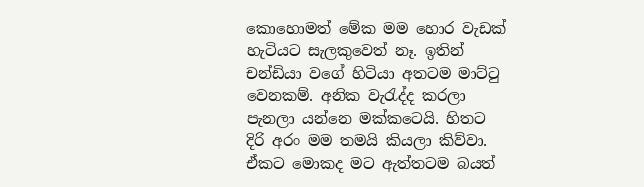කො‍හොමත් මේක මම හොර වැඩක් හැටියට සැලකුවෙත් නෑ. ඉතින් චන්ඩියා වගේ හිටියා අතටම මාට්ටු වෙනකම්. අනික වැරැද්ද කරලා පැනලා යන්නෙ මක්කටෙයි. හිතට දිරි අරං මම තමයි කියලා කිව්වා. ඒකට මොකද මට ඇත්තටම බයත්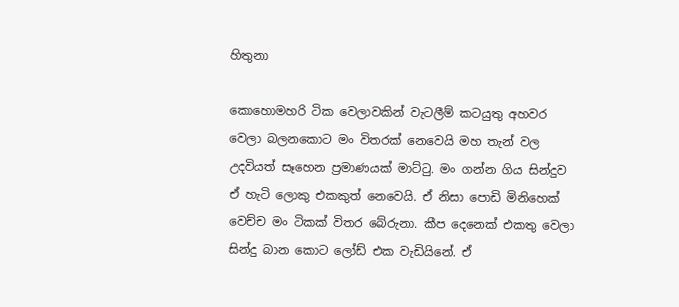හිතුනා

කොහොමහරි ටික වෙලාවකින් වැටලීම් කටයුතු අහවර වෙලා බලනකොට මං විතරක් නෙවෙයි මහ තැන් වල උදවියත් සෑහෙන ප්‍රමාණයක් මාට්ටු. මං ගන්න ගිය සින්දුව ඒ හැටි ලොකු එකකුත් නෙවෙයි. ඒ නිසා පොඩි මිනිහෙක් වෙච්ච මං ටිකක් විතර බේරුනා. කීප දෙනෙක් එකතු වෙලා සින්දු බාන කොට ලෝඩ් එක වැඩියිනේ. ඒ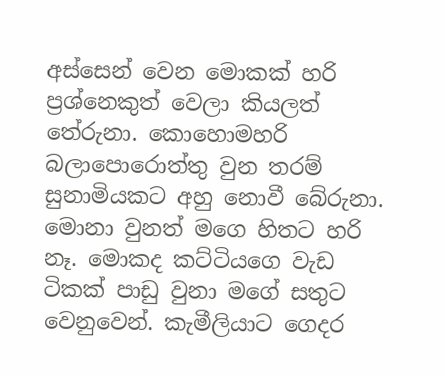අස්සෙන් වෙන මොකක් හරි ප්‍රශ්නෙකුත් වෙලා කියලත් තේරුනා. කොහොමහරි බලාපොරොත්තු වුන තරම් සුනාමියකට අහු නොවී බේරුනා. මොනා වුනත් මගෙ හිතට හරි නෑ. මොකද කට්ටියගෙ වැඩ ටිකක් පාඩු වුනා මගේ සතුට වෙනුවෙන්. කැමීලියාට ගෙදර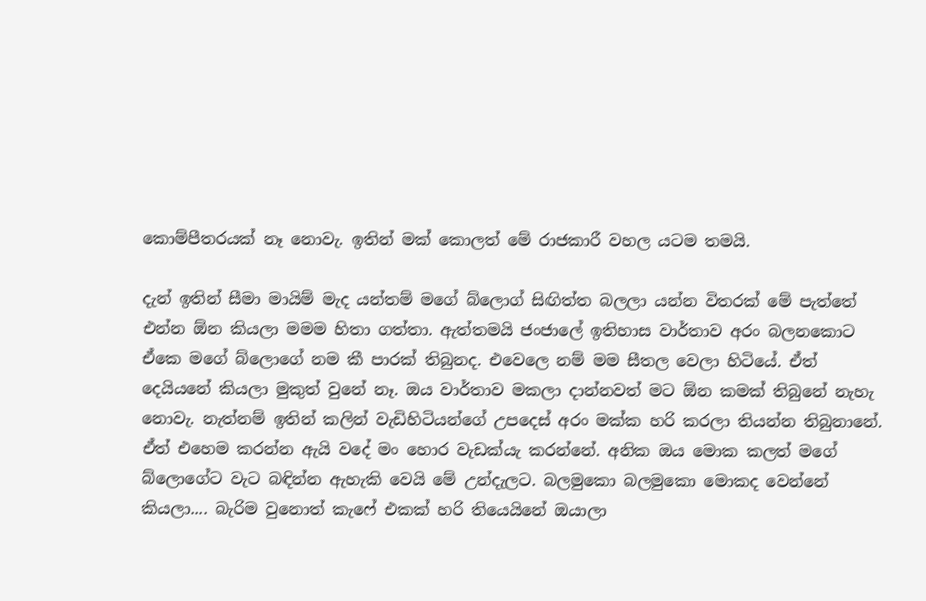කොම්පීතරයක් නෑ නොවැ. ඉතින් මක් කොලත් මේ රාජකාරී වහල යටම තමයි.

දැන් ඉතින් සීමා මායිම් මැද යන්තම් මගේ බ්ලොග් සිඟිත්ත බලලා යන්න විතරක් මේ පැත්තේ එන්න ඕන කියලා මමම හිතා ගත්තා. ඇත්තමයි ජංජාලේ ඉතිහාස වාර්තාව අරං බලනකොට ඒකෙ මගේ බ්ලොගේ නම කී පාරක් තිබුනද. එවෙලෙ නම් මම සීතල වෙලා හිටියේ. ඒත් දෙයියනේ කියලා මුකුත් වුනේ නෑ. ඔය වාර්තාව මකලා දාන්නවත් මට ඕන කමක් තිබුනේ නැහැ නොවැ. නැත්නම් ඉතින් කලින් වැඩිහිටියන්ගේ උපදෙස් අරං මක්ක හරි කරලා තියන්න තිබුනානේ. ඒත් එහෙම කරන්න ඇයි වදේ මං හොර වැඩක්යැ කරන්නේ. අනික ඔය මොක කලත් මගේ බ්ලොගේට වැට බඳින්න ඇහැකි වෙයි මේ උන්දැලට. බලමුකො බලමුකො මොකද වෙන්නේ කියලා.... බැරිම වුනොත් කැෆේ එකක් හරි තියෙයිනේ ඔයාලා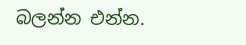බලන්න එන්න.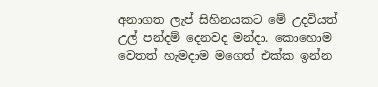අනාගත ලැප් සිහිනයකට මේ උදවියත් උල් පන්දම් දෙනවද මන්දා. කොහොම වෙතත් හැමදාම මගෙත් එක්ක ඉන්න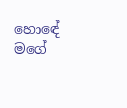හො‍ඳේ මගේ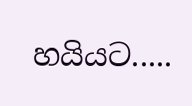හයියට.....